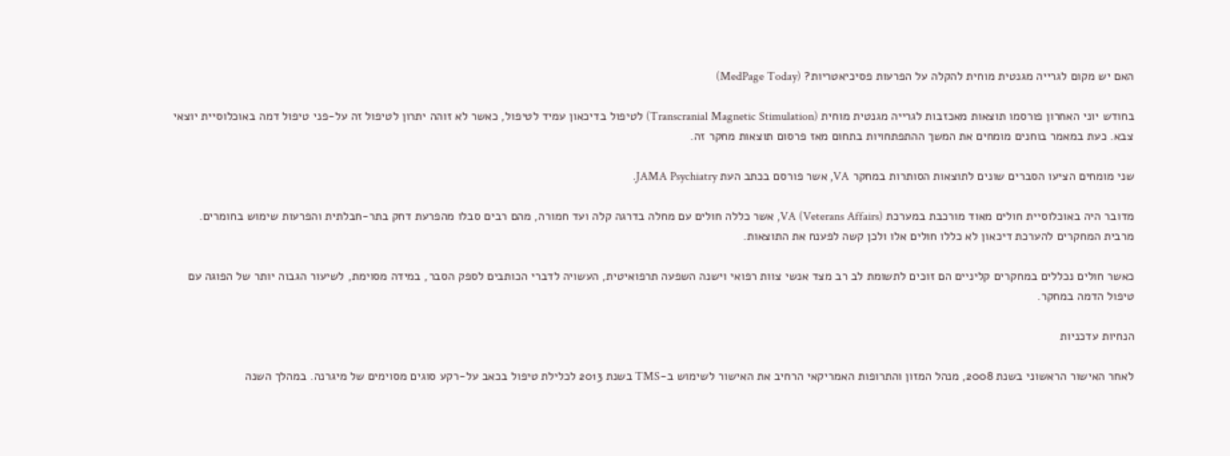האם יש מקום לגרייה מגנטית מוחית להקלה על הפרעות פסיכיאטריות? (MedPage Today)

בחודש יוני האחרון פורסמו תוצאות מאכזבות לגרייה מגנטית מוחית (Transcranial Magnetic Stimulation) לטיפול בדיכאון עמיד לטיפול, כאשר לא זוהה יתרון לטיפול זה על-פני טיפול דמה באוכלוסיית יוצאי צבא. כעת במאמר בוחנים מומחים את המשך ההתפתחויות בתחום מאז פרסום תוצאות מחקר זה.

שני מומחים הציעו הסברים שונים לתוצאות הסותרות במחקר VA, אשר פורסם בכתב העת JAMA Psychiatry.

מדובר היה באוכלוסיית חולים מאוד מורכבת במערכת VA (Veterans Affairs), אשר כללה חולים עם מחלה בדרגה קלה ועד חמורה, מהם רבים סבלו מהפרעת דחק בתר-חבלתית והפרעות שימוש בחומרים. מרבית המחקרים להערכת דיכאון לא כללו חולים אלו ולכן קשה לפענח את התוצאות.

כאשר חולים נכללים במחקרים קליניים הם זוכים לתשומת לב רב מצד אנשי צוות רפואי וישנה השפעה תרפואיטית, העשויה לדברי הכותבים לספק הסבר, במידה מסוימת, לשיעור הגבוה יותר של הפוגה עם טיפול הדמה במחקר.

הנחיות עדכניות

לאחר האישור הראשוני בשנת 2008, מנהל המזון והתרופות האמריקאי הרחיב את האישור לשימוש ב-TMS בשנת 2013 לכלילת טיפול בכאב על-רקע סוגים מסוימים של מיגרנה. במהלך השנה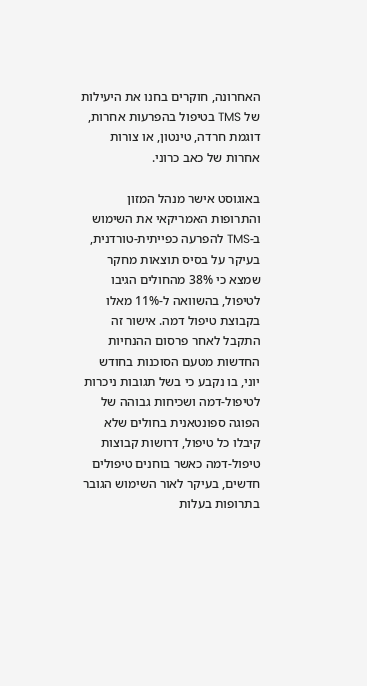האחרונה, חוקרים בחנו את היעילות של TMS בטיפול בהפרעות אחרות, דוגמת חרדה, טינטון, או צורות אחרות של כאב כרוני.

באוגוסט אישר מנהל המזון והתרופות האמריקאי את השימוש ב-TMS להפרעה כפייתית-טורדנית, בעיקר על בסיס תוצאות מחקר שמצא כי 38% מהחולים הגיבו לטיפול, בהשוואה ל-11% מאלו בקבוצת טיפול דמה. אישור זה התקבל לאחר פרסום ההנחיות החדשות מטעם הסוכנות בחודש יוני, בו נקבע כי בשל תגובות ניכרות לטיפול-דמה ושכיחות גבוהה של הפוגה ספונטאנית בחולים שלא קיבלו כל טיפול, דרושות קבוצות טיפול-דמה כאשר בוחנים טיפולים חדשים, בעיקר לאור השימוש הגובר בתרופות בעלות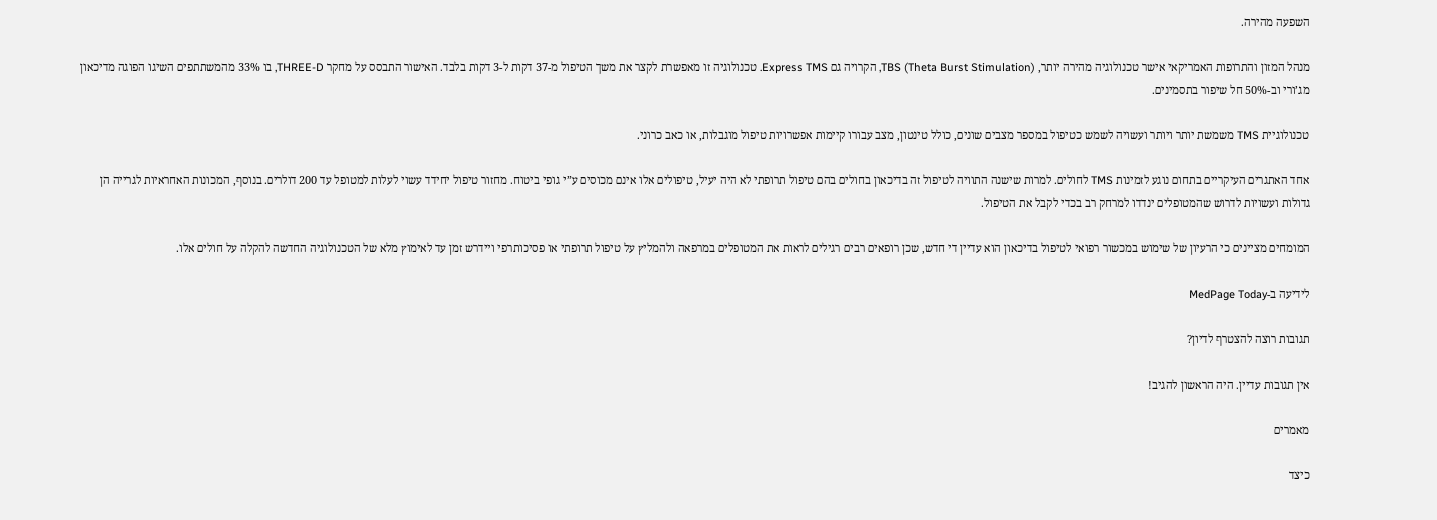השפעה מהירה.

מנהל המזון והתרופות האמריקאי אישר טכנולוגיה מהירה יותר, TBS (Theta Burst Stimulation), הקרויה גם Express TMS. טכנולוגיה זו מאפשרת לקצר את משך הטיפול מ-37 דקות ל-3 דקות בלבד. האישור התבסס על מחקר THREE-D, בו 33% מהמשתתפים השיגו הפוגה מדיכאון מג’ורי וב-50% חל שיפור בתסמינים.

טכנולוגיית TMS משמשת יותר ויותר ועשויה לשמש כטיפול במספר מצבים שונים, כולל טינטון, מצב עבורו קיימות אפשרויות טיפול מוגבלות, או כאב כרוני.

אחד האתגרים העיקריים בתחום נוגע לזמינות TMS לחולים. למרות שישנה התוויה לטיפול זה בדיכאון בחולים בהם טיפול תרופתי לא היה יעיל, טיפולים אלו אינם מכוסים ע”י גופי ביטוח. מחזור טיפול יחידד עשוי לעלות למטופל עד 200 דולרים. בנוסף, המכונות האחראיות לגרייה הן גדולות ועשויות לדרוש שהמטופלים ינדדו למרחק רב בכדי לקבל את הטיפול.

המומחים מציינים כי הרעיון של שימוש במכשור רפואי לטיפול בדיכאון הוא עדיין די חדש, שכן רופאים רבים רגילים לראות את המטופלים במרפאה ולהמליץ על טיפול תרופתי או פסיכותרפי ויידרש זמן עד לאימוץ מלא של הטכנולוגיה החדשה להקלה על חולים אלו.

לידיעה ב-MedPage Today

תגובות רוצה להצטרף לדיון?

אין תגובות עדיין. היה הראשון להגיב!

מאמרים

כיצד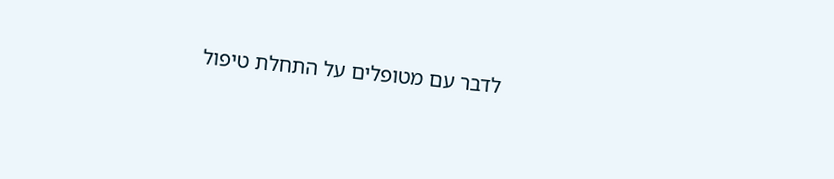לדבר עם מטופלים על התחלת טיפול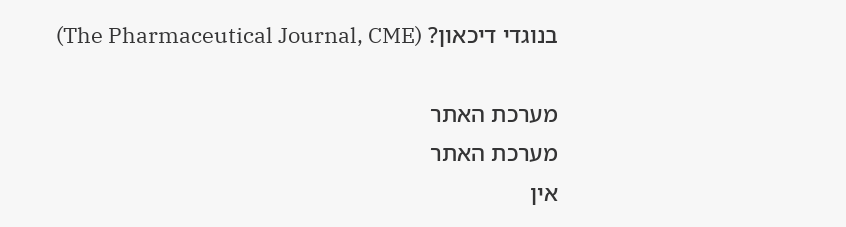בנוגדי דיכאון? (The Pharmaceutical Journal, CME)

מערכת האתר
מערכת האתר
אין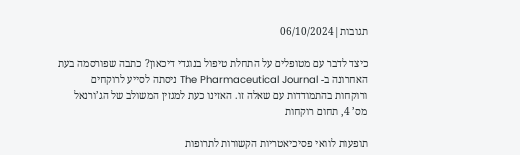תגובות|06/10/2024

כיצד לדבר עם מטופלים על התחלת טיפול בנוגדי דיכאון? כתבה שפורסמה בעת האחרונה ב- The Pharmaceutical Journal ניסתה לסייע לרוקחים ורוקחות בהתמודדות עם שאלה זו. האזינו כעת למגזין המשולב של הג’ורנאל מס’ 4, תחום רוקחות

תופעות לוואי פסיכיאטריות הקשורות לתרופות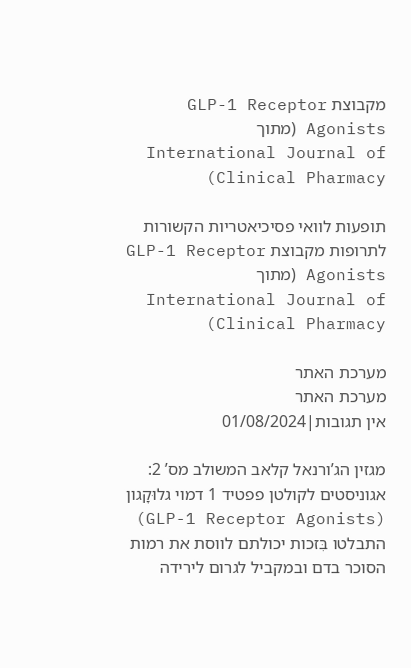מקבוצת GLP-1 Receptor Agonists (מתוך International Journal of Clinical Pharmacy)

תופעות לוואי פסיכיאטריות הקשורות לתרופות מקבוצת GLP-1 Receptor Agonists (מתוך International Journal of Clinical Pharmacy)

מערכת האתר
מערכת האתר
אין תגובות|01/08/2024

מגזין הג’ורנאל קלאב המשולב מס’ 2: אגוניסטים לקולטן פפטיד 1 דמוי גלוּקָגון (GLP-1 Receptor Agonists) התבלטו בִּזכות יכולתם לווסת את רמות הסוכר בדם ובמקביל לגרום לירידה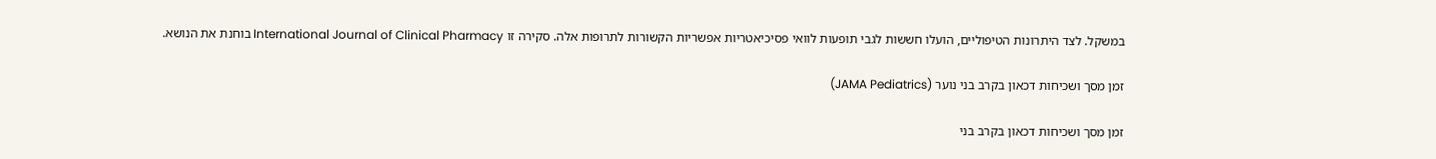במשקל. לצד היתרונות הטיפוליים, הועלו חששות לגבי תופעות לוואי פסיכיאטריות אפשריות הקשורות לתרופות אלה. סקירה זו International Journal of Clinical Pharmacy בוחנת את הנושא.

זמן מסך ושכיחות דכאון בקרב בני נוער (JAMA Pediatrics)

זמן מסך ושכיחות דכאון בקרב בני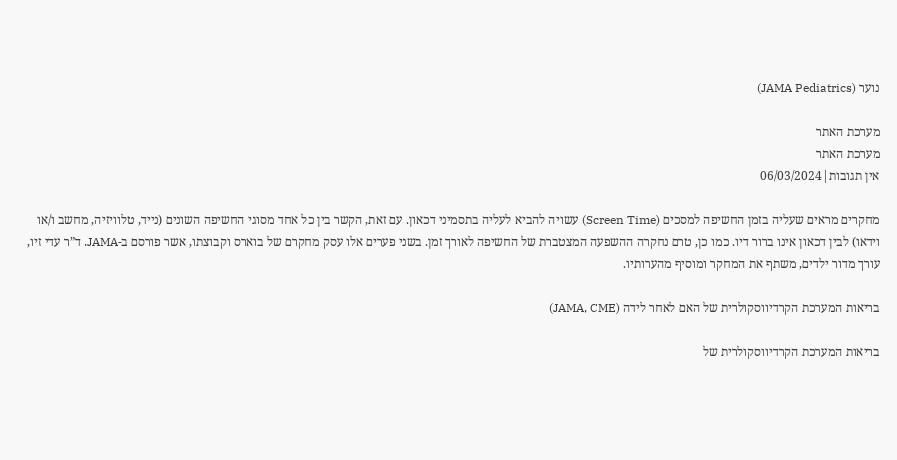נוער (JAMA Pediatrics)

מערכת האתר
מערכת האתר
אין תגובות|06/03/2024

מחקרים מראים שעליה בזמן החשיפה למסכים (Screen Time) עשויה להביא לעליה בתסמיני דכאון. עם זאת, הקשר בין כל אחד מסוגי החשיפה השונים (נייד, טלוויזיה, מחשב ו/או וידאו) לבין דכאון אינו ברור דיו. כמו כן, טרם נחקרה ההשפעה המצטברת של החשיפה לאורך זמן. בשני פערים אלו עסק מחקרם של בוארס וקבוצתו, אשר פורסם ב-JAMA. ד”ר עדי זיו, עורך מדור ילדים, משתף את המחקר ומוסיף מהערותיו.

בריאות המערכת הקרדיווסקולרית של האם לאחר לידה (JAMA, CME)

בריאות המערכת הקרדיווסקולרית של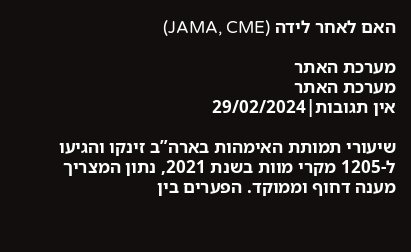האם לאחר לידה (JAMA, CME)

מערכת האתר
מערכת האתר
אין תגובות|29/02/2024

שיעורי תמותת האימהות בארה”ב זינקו והגיעו ל-1205 מקרי מוות בשנת 2021, נתון המצריך מענה דחוף וממוקד. הפערים בין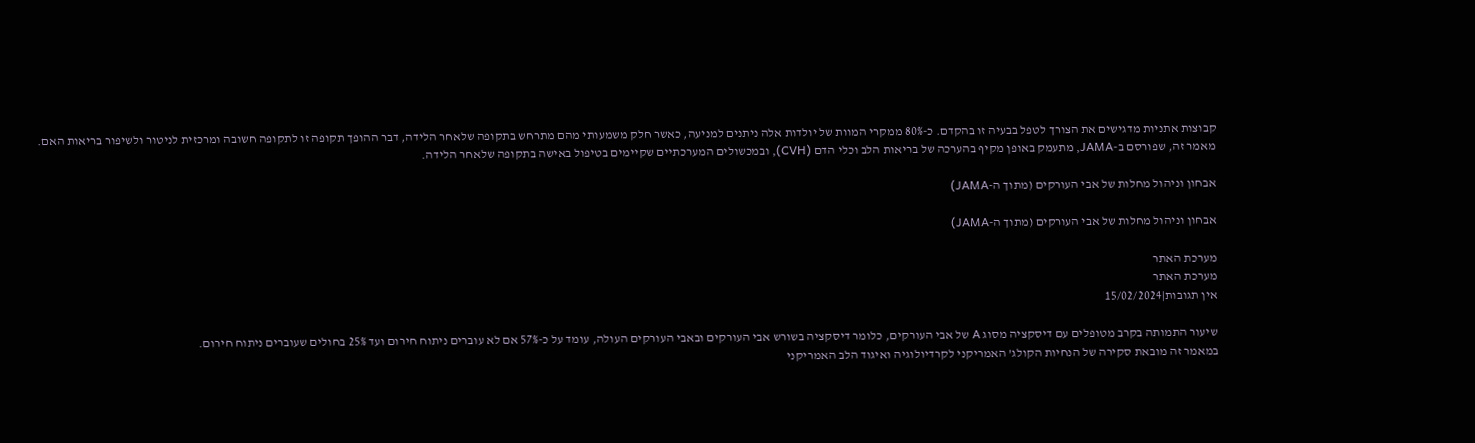קבוצות אתניות מדגישים את הצורך לטפל בבעיה זו בהקדם. כ-80% ממקרי המוות של יולדות אלה ניתנים למניעה, כאשר חלק משמעותי מהם מתרחש בתקופה שלאחר הלידה, דבר ההופך תקופה זו לתקופה חשובה ומרכזית לניטור ולשיפור בריאות האם. מאמר זה, שפורסם ב-JAMA, מתעמק באופן מקיף בהערכה של בריאות הלב וכלי הדם (CVH), ובמכשולים המערכתיים שקיימים בטיפול באישה בתקופה שלאחר הלידה.

אבחון וניהול מחלות של אבי העורקים (מתוך ה-JAMA)

אבחון וניהול מחלות של אבי העורקים (מתוך ה-JAMA)

מערכת האתר
מערכת האתר
אין תגובות|15/02/2024

שיעור התמותה בקרב מטופלים עם דיסקציה מסוג A של אבי העורקים, כלומר דיסקציה בשורש אבי העורקים ובאבי העורקים העולה, עומד על כ-57% אם לא עוברים ניתוח חירום ועד 25% בחולים שעוברים ניתוח חירום.
במאמר זה מובאת סקירה של הנחיות הקולג’ האמריקני לקרדיולוגיה ואיגוד הלב האמריקני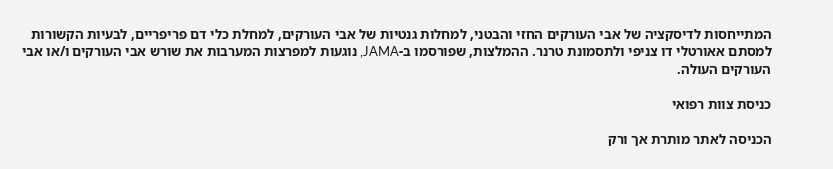המתייחסות לדיסקציה של אבי העורקים החזי והבטני, למחלות גנטיות של אבי העורקים, למחלת כלי דם פריפריים, לבעיות הקשורות למסתם אאורטלי דו צניפי ולתסמונת טרנר. ההמלצות, שפורסמו ב-JAMA, נוגעות למפרצות המערבות את שורש אבי העורקים ו/או אבי העורקים העולה.

כניסת צוות רפואי

הכניסה לאתר מותרת אך ורק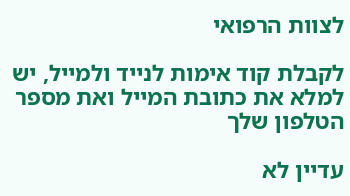לצוות הרפואי

לקבלת קוד אימות לנייד ולמייל, יש למלא את כתובת המייל ואת מספר הטלפון שלך

עדיין לא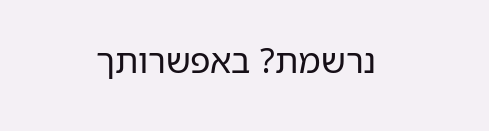נרשמת? באפשרותך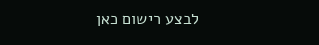לבצע רישום כאן